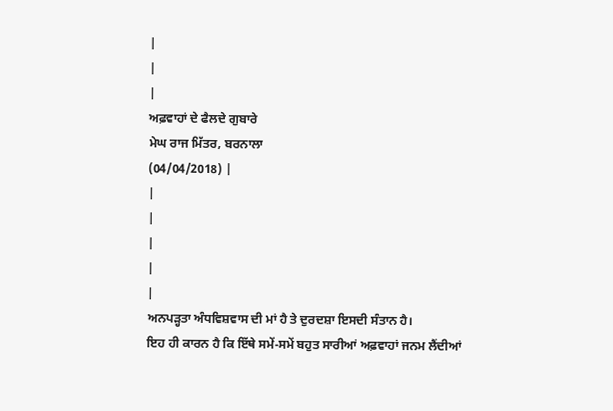|
|
|
ਅਫ਼ਵਾਹਾਂ ਦੇ ਫੈਲਦੇ ਗੁਬਾਰੇ
ਮੇਘ ਰਾਜ ਮਿੱਤਰ, ਬਰਨਾਲਾ
(04/04/2018) |
|
|
|
|
|
ਅਨਪੜ੍ਹਤਾ ਅੰਧਵਿਸ਼ਵਾਸ ਦੀ ਮਾਂ ਹੈ ਤੇ ਦੁਰਦਸ਼ਾ ਇਸਦੀ ਸੰਤਾਨ ਹੈ।
ਇਹ ਹੀ ਕਾਰਨ ਹੈ ਕਿ ਇੱਥੇ ਸਮੇਂ-ਸਮੇਂ ਬਹੁਤ ਸਾਰੀਆਂ ਅਫ਼ਵਾਹਾਂ ਜਨਮ ਲੈਂਦੀਆਂ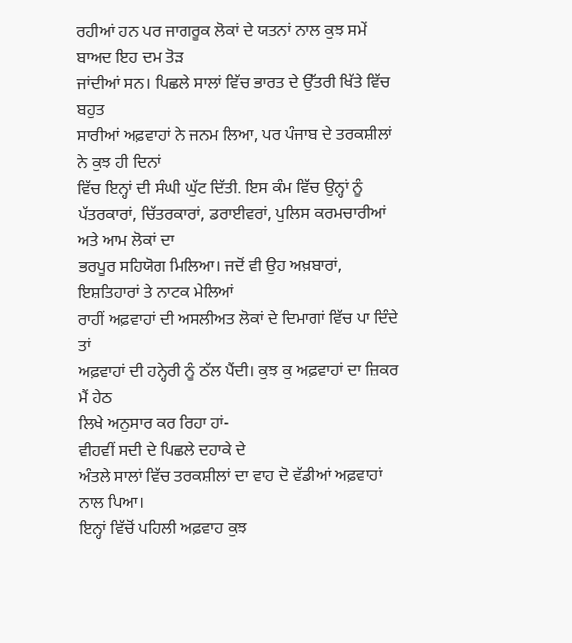ਰਹੀਆਂ ਹਨ ਪਰ ਜਾਗਰੂਕ ਲੋਕਾਂ ਦੇ ਯਤਨਾਂ ਨਾਲ ਕੁਝ ਸਮੇਂ ਬਾਅਦ ਇਹ ਦਮ ਤੋੜ
ਜਾਂਦੀਆਂ ਸਨ। ਪਿਛਲੇ ਸਾਲਾਂ ਵਿੱਚ ਭਾਰਤ ਦੇ ਉੱਤਰੀ ਖਿੱਤੇ ਵਿੱਚ ਬਹੁਤ
ਸਾਰੀਆਂ ਅਫ਼ਵਾਹਾਂ ਨੇ ਜਨਮ ਲਿਆ, ਪਰ ਪੰਜਾਬ ਦੇ ਤਰਕਸ਼ੀਲਾਂ ਨੇ ਕੁਝ ਹੀ ਦਿਨਾਂ
ਵਿੱਚ ਇਨ੍ਹਾਂ ਦੀ ਸੰਘੀ ਘੁੱਟ ਦਿੱਤੀ. ਇਸ ਕੰਮ ਵਿੱਚ ਉਨ੍ਹਾਂ ਨੂੰ
ਪੱਤਰਕਾਰਾਂ, ਚਿੱਤਰਕਾਰਾਂ, ਡਰਾਈਵਰਾਂ, ਪੁਲਿਸ ਕਰਮਚਾਰੀਆਂ ਅਤੇ ਆਮ ਲੋਕਾਂ ਦਾ
ਭਰਪੂਰ ਸਹਿਯੋਗ ਮਿਲਿਆ। ਜਦੋਂ ਵੀ ਉਹ ਅਖ਼ਬਾਰਾਂ, ਇਸ਼ਤਿਹਾਰਾਂ ਤੇ ਨਾਟਕ ਮੇਲਿਆਂ
ਰਾਹੀਂ ਅਫ਼ਵਾਹਾਂ ਦੀ ਅਸਲੀਅਤ ਲੋਕਾਂ ਦੇ ਦਿਮਾਗਾਂ ਵਿੱਚ ਪਾ ਦਿੰਦੇ ਤਾਂ
ਅਫ਼ਵਾਹਾਂ ਦੀ ਹਨ੍ਹੇਰੀ ਨੂੰ ਠੱਲ ਪੈਂਦੀ। ਕੁਝ ਕੁ ਅਫ਼ਵਾਹਾਂ ਦਾ ਜ਼ਿਕਰ ਮੈਂ ਹੇਠ
ਲਿਖੇ ਅਨੁਸਾਰ ਕਰ ਰਿਹਾ ਹਾਂ-
ਵੀਹਵੀਂ ਸਦੀ ਦੇ ਪਿਛਲੇ ਦਹਾਕੇ ਦੇ
ਅੰਤਲੇ ਸਾਲਾਂ ਵਿੱਚ ਤਰਕਸ਼ੀਲਾਂ ਦਾ ਵਾਹ ਦੋ ਵੱਡੀਆਂ ਅਫ਼ਵਾਹਾਂ ਨਾਲ ਪਿਆ।
ਇਨ੍ਹਾਂ ਵਿੱਚੋਂ ਪਹਿਲੀ ਅਫ਼ਵਾਹ ਕੁਝ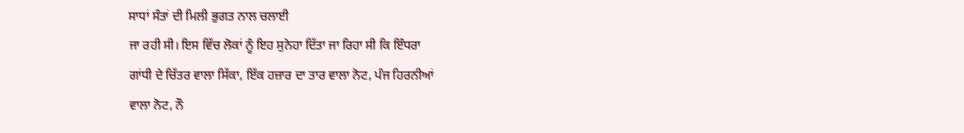ਸਾਧਾਂ ਸੰਤਾਂ ਦੀ ਮਿਲੀ ਭੁਗਤ ਨਾਲ ਚਲਾਈ
ਜਾ ਰਹੀ ਸੀ। ਇਸ ਵਿੱਚ ਲੋਕਾਂ ਨੂੰ ਇਹ ਸੁਨੇਹਾ ਦਿੱਤਾ ਜਾ ਰਿਹਾ ਸੀ ਕਿ ਇੰਧਰਾ
ਗਾਂਧੀ ਦੇ ਚਿੱਤਰ ਵਾਲਾ ਸਿੱਕਾ, ਇੱਕ ਹਜ਼ਾਰ ਦਾ ਤਾਰ ਵਾਲਾ ਨੋਟ, ਪੰਜ ਹਿਰਨੀਆਂ
ਵਾਲਾ ਨੋਟ, ਨੌ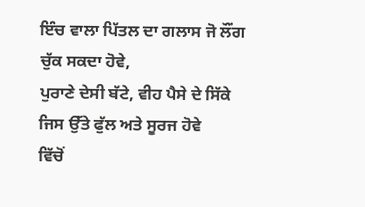ਇੰਚ ਵਾਲਾ ਪਿੱਤਲ ਦਾ ਗਲਾਸ ਜੋ ਲੌਂਗ ਚੁੱਕ ਸਕਦਾ ਹੋਵੇ,
ਪੁਰਾਣੇ ਦੇਸੀ ਬੱਟੇ, ਵੀਹ ਪੈਸੇ ਦੇ ਸਿੱਕੇ ਜਿਸ ਉੱਤੇ ਫੁੱਲ ਅਤੇ ਸੂਰਜ ਹੋਵੇ
ਵਿੱਚੋਂ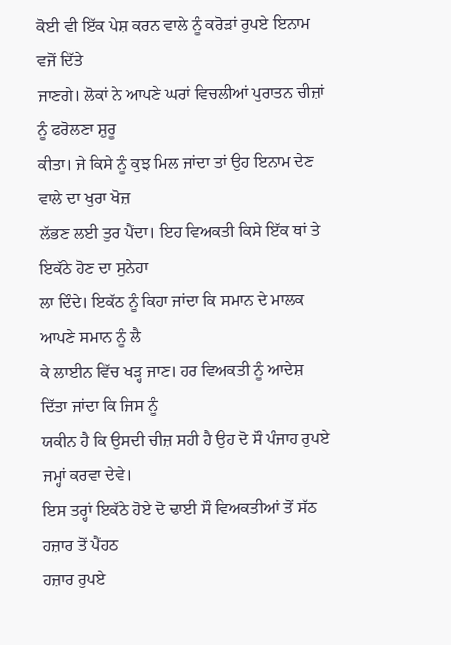ਕੋਈ ਵੀ ਇੱਕ ਪੇਸ਼ ਕਰਨ ਵਾਲੇ ਨੂੰ ਕਰੋੜਾਂ ਰੁਪਏ ਇਨਾਮ ਵਜੋਂ ਦਿੱਤੇ
ਜਾਣਗੇ। ਲੋਕਾਂ ਨੇ ਆਪਣੇ ਘਰਾਂ ਵਿਚਲੀਆਂ ਪੁਰਾਤਨ ਚੀਜ਼ਾਂ ਨੂੰ ਫਰੋਲਣਾ ਸ਼ੁਰੂ
ਕੀਤਾ। ਜੇ ਕਿਸੇ ਨੂੰ ਕੁਝ ਮਿਲ ਜਾਂਦਾ ਤਾਂ ਉਹ ਇਨਾਮ ਦੇਣ ਵਾਲੇ ਦਾ ਖੁਰਾ ਖੋਜ਼
ਲੱਭਣ ਲਈ ਤੁਰ ਪੈਂਦਾ। ਇਹ ਵਿਅਕਤੀ ਕਿਸੇ ਇੱਕ ਥਾਂ ਤੇ ਇਕੱਠੇ ਹੋਣ ਦਾ ਸੁਨੇਹਾ
ਲਾ ਦਿੰਦੇ। ਇਕੱਠ ਨੂੰ ਕਿਹਾ ਜਾਂਦਾ ਕਿ ਸਮਾਨ ਦੇ ਮਾਲਕ ਆਪਣੇ ਸਮਾਨ ਨੂੰ ਲੈ
ਕੇ ਲਾਈਨ ਵਿੱਚ ਖੜ੍ਹ ਜਾਣ। ਹਰ ਵਿਅਕਤੀ ਨੂੰ ਆਦੇਸ਼ ਦਿੱਤਾ ਜਾਂਦਾ ਕਿ ਜਿਸ ਨੂੰ
ਯਕੀਨ ਹੈ ਕਿ ਉਸਦੀ ਚੀਜ਼ ਸਹੀ ਹੈ ਉਹ ਦੋ ਸੌ ਪੰਜਾਹ ਰੁਪਏ ਜਮ੍ਹਾਂ ਕਰਵਾ ਦੇਵੇ।
ਇਸ ਤਰ੍ਹਾਂ ਇਕੱਠੇ ਹੋਏ ਦੋ ਢਾਈ ਸੌ ਵਿਅਕਤੀਆਂ ਤੋਂ ਸੱਠ ਹਜ਼ਾਰ ਤੋਂ ਪੈਂਹਠ
ਹਜ਼ਾਰ ਰੁਪਏ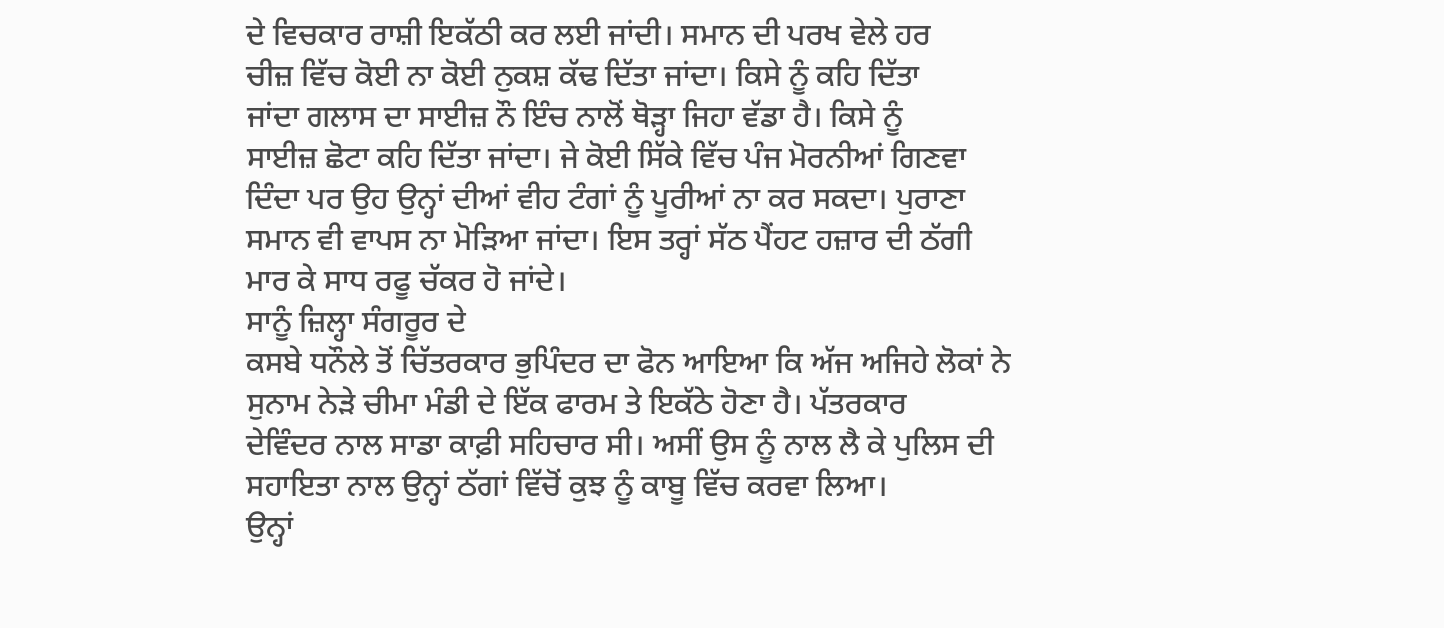ਦੇ ਵਿਚਕਾਰ ਰਾਸ਼ੀ ਇਕੱਠੀ ਕਰ ਲਈ ਜਾਂਦੀ। ਸਮਾਨ ਦੀ ਪਰਖ ਵੇਲੇ ਹਰ
ਚੀਜ਼ ਵਿੱਚ ਕੋਈ ਨਾ ਕੋਈ ਨੁਕਸ਼ ਕੱਢ ਦਿੱਤਾ ਜਾਂਦਾ। ਕਿਸੇ ਨੂੰ ਕਹਿ ਦਿੱਤਾ
ਜਾਂਦਾ ਗਲਾਸ ਦਾ ਸਾਈਜ਼ ਨੌ ਇੰਚ ਨਾਲੋਂ ਥੋੜ੍ਹਾ ਜਿਹਾ ਵੱਡਾ ਹੈ। ਕਿਸੇ ਨੂੰ
ਸਾਈਜ਼ ਛੋਟਾ ਕਹਿ ਦਿੱਤਾ ਜਾਂਦਾ। ਜੇ ਕੋਈ ਸਿੱਕੇ ਵਿੱਚ ਪੰਜ ਮੋਰਨੀਆਂ ਗਿਣਵਾ
ਦਿੰਦਾ ਪਰ ਉਹ ਉਨ੍ਹਾਂ ਦੀਆਂ ਵੀਹ ਟੰਗਾਂ ਨੂੰ ਪੂਰੀਆਂ ਨਾ ਕਰ ਸਕਦਾ। ਪੁਰਾਣਾ
ਸਮਾਨ ਵੀ ਵਾਪਸ ਨਾ ਮੋੜਿਆ ਜਾਂਦਾ। ਇਸ ਤਰ੍ਹਾਂ ਸੱਠ ਪੈਂਹਟ ਹਜ਼ਾਰ ਦੀ ਠੱਗੀ
ਮਾਰ ਕੇ ਸਾਧ ਰਫੂ ਚੱਕਰ ਹੋ ਜਾਂਦੇ।
ਸਾਨੂੰ ਜ਼ਿਲ੍ਹਾ ਸੰਗਰੂਰ ਦੇ
ਕਸਬੇ ਧਨੌਲੇ ਤੋਂ ਚਿੱਤਰਕਾਰ ਭੁਪਿੰਦਰ ਦਾ ਫੋਨ ਆਇਆ ਕਿ ਅੱਜ ਅਜਿਹੇ ਲੋਕਾਂ ਨੇ
ਸੁਨਾਮ ਨੇੜੇ ਚੀਮਾ ਮੰਡੀ ਦੇ ਇੱਕ ਫਾਰਮ ਤੇ ਇਕੱਠੇ ਹੋਣਾ ਹੈ। ਪੱਤਰਕਾਰ
ਦੇਵਿੰਦਰ ਨਾਲ ਸਾਡਾ ਕਾਫ਼ੀ ਸਹਿਚਾਰ ਸੀ। ਅਸੀਂ ਉਸ ਨੂੰ ਨਾਲ ਲੈ ਕੇ ਪੁਲਿਸ ਦੀ
ਸਹਾਇਤਾ ਨਾਲ ਉਨ੍ਹਾਂ ਠੱਗਾਂ ਵਿੱਚੋਂ ਕੁਝ ਨੂੰ ਕਾਬੂ ਵਿੱਚ ਕਰਵਾ ਲਿਆ।
ਉਨ੍ਹਾਂ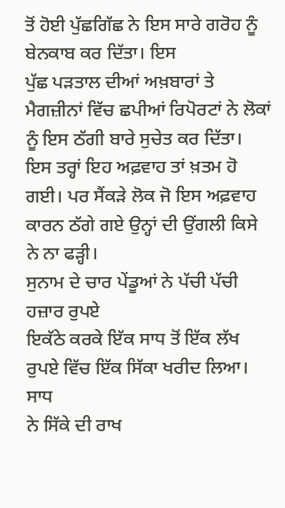ਤੋਂ ਹੋਈ ਪੁੱਛਗਿੱਛ ਨੇ ਇਸ ਸਾਰੇ ਗਰੋਹ ਨੂੰ ਬੇਨਕਾਬ ਕਰ ਦਿੱਤਾ। ਇਸ
ਪੁੱਛ ਪੜਤਾਲ ਦੀਆਂ ਅਖ਼ਬਾਰਾਂ ਤੇ ਮੈਗਜ਼ੀਨਾਂ ਵਿੱਚ ਛਪੀਆਂ ਰਿਪੋਰਟਾਂ ਨੇ ਲੋਕਾਂ
ਨੂੰ ਇਸ ਠੱਗੀ ਬਾਰੇ ਸੁਚੇਤ ਕਰ ਦਿੱਤਾ। ਇਸ ਤਰ੍ਹਾਂ ਇਹ ਅਫ਼ਵਾਹ ਤਾਂ ਖ਼ਤਮ ਹੋ
ਗਈ। ਪਰ ਸੈਂਕੜੇ ਲੋਕ ਜੋ ਇਸ ਅਫ਼ਵਾਹ ਕਾਰਨ ਠੱਗੇ ਗਏ ਉਨ੍ਹਾਂ ਦੀ ਉਂਗਲੀ ਕਿਸੇ
ਨੇ ਨਾ ਫੜ੍ਹੀ।
ਸੁਨਾਮ ਦੇ ਚਾਰ ਪੇਂਡੂਆਂ ਨੇ ਪੱਚੀ ਪੱਚੀ ਹਜ਼ਾਰ ਰੁਪਏ
ਇਕੱਠੇ ਕਰਕੇ ਇੱਕ ਸਾਧ ਤੋਂ ਇੱਕ ਲੱਖ ਰੁਪਏ ਵਿੱਚ ਇੱਕ ਸਿੱਕਾ ਖਰੀਦ ਲਿਆ। ਸਾਧ
ਨੇ ਸਿੱਕੇ ਦੀ ਰਾਖ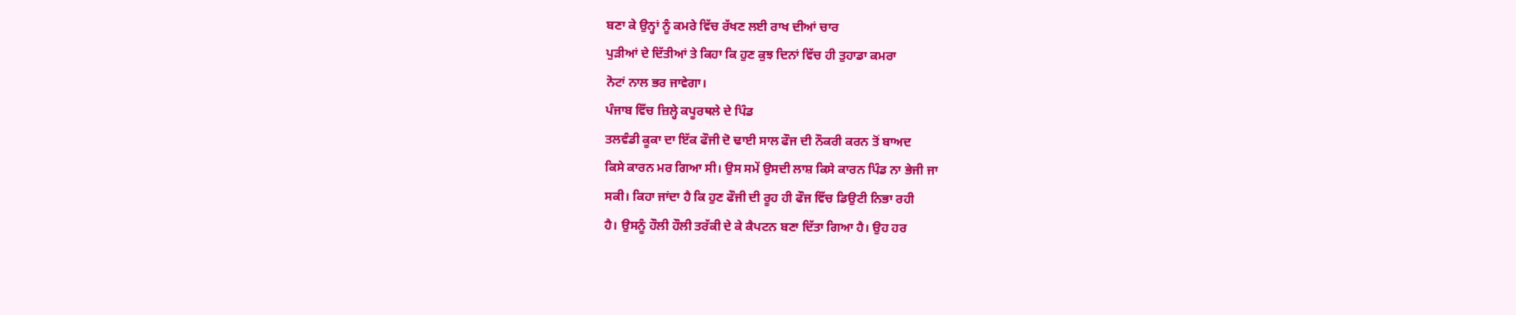ਬਣਾ ਕੇ ਉਨ੍ਹਾਂ ਨੂੰ ਕਮਰੇ ਵਿੱਚ ਰੱਖਣ ਲਈ ਰਾਖ ਦੀਆਂ ਚਾਰ
ਪੁੜੀਆਂ ਦੇ ਦਿੱਤੀਆਂ ਤੇ ਕਿਹਾ ਕਿ ਹੁਣ ਕੁਝ ਦਿਨਾਂ ਵਿੱਚ ਹੀ ਤੁਹਾਡਾ ਕਮਰਾ
ਨੋਟਾਂ ਨਾਲ ਭਰ ਜਾਵੇਗਾ।
ਪੰਜਾਬ ਵਿੱਚ ਜ਼ਿਲ੍ਹੇ ਕਪੂਰਥਲੇ ਦੇ ਪਿੰਡ
ਤਲਵੰਡੀ ਕੂਕਾ ਦਾ ਇੱਕ ਫੌਜੀ ਦੋ ਢਾਈ ਸਾਲ ਫੌਜ ਦੀ ਨੌਕਰੀ ਕਰਨ ਤੋਂ ਬਾਅਦ
ਕਿਸੇ ਕਾਰਨ ਮਰ ਗਿਆ ਸੀ। ਉਸ ਸਮੇਂ ਉਸਦੀ ਲਾਸ਼ ਕਿਸੇ ਕਾਰਨ ਪਿੰਡ ਨਾ ਭੇਜੀ ਜਾ
ਸਕੀ। ਕਿਹਾ ਜਾਂਦਾ ਹੈ ਕਿ ਹੁਣ ਫੌਜੀ ਦੀ ਰੂਹ ਹੀ ਫੌਜ ਵਿੱਚ ਡਿਉਟੀ ਨਿਭਾ ਰਹੀ
ਹੈ। ਉਸਨੂੰ ਹੌਲੀ ਹੌਲੀ ਤਰੱਕੀ ਦੇ ਕੇ ਕੈਪਟਨ ਬਣਾ ਦਿੱਤਾ ਗਿਆ ਹੈ। ਉਹ ਹਰ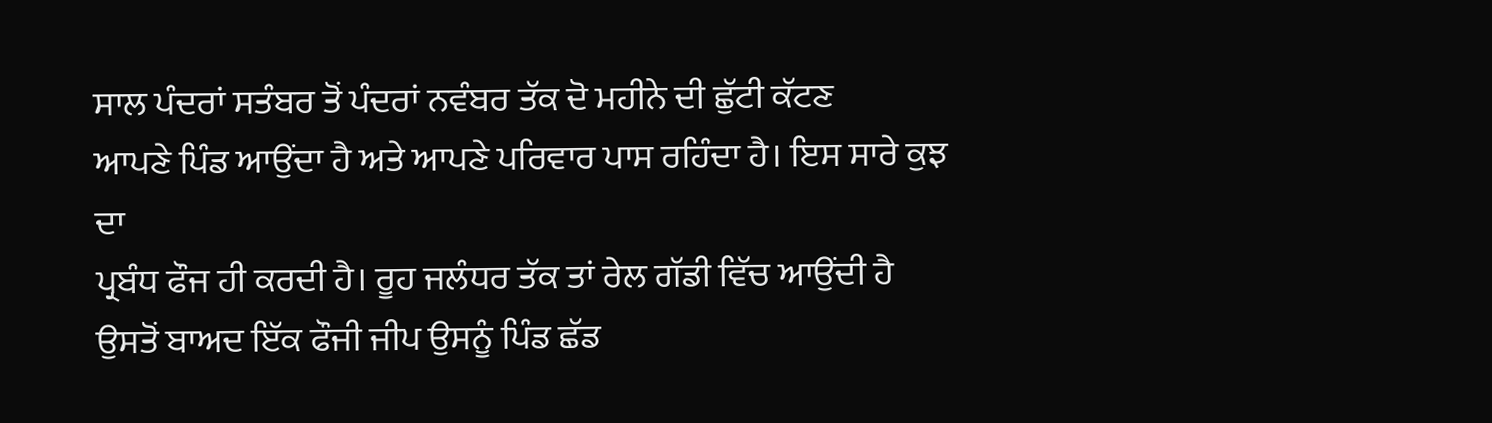ਸਾਲ ਪੰਦਰਾਂ ਸਤੰਬਰ ਤੋਂ ਪੰਦਰਾਂ ਨਵੰਬਰ ਤੱਕ ਦੋ ਮਹੀਨੇ ਦੀ ਛੁੱਟੀ ਕੱਟਣ
ਆਪਣੇ ਪਿੰਡ ਆਉਂਦਾ ਹੈ ਅਤੇ ਆਪਣੇ ਪਰਿਵਾਰ ਪਾਸ ਰਹਿੰਦਾ ਹੈ। ਇਸ ਸਾਰੇ ਕੁਝ ਦਾ
ਪ੍ਰਬੰਧ ਫੌਜ ਹੀ ਕਰਦੀ ਹੈ। ਰੂਹ ਜਲੰਧਰ ਤੱਕ ਤਾਂ ਰੇਲ ਗੱਡੀ ਵਿੱਚ ਆਉਂਦੀ ਹੈ
ਉਸਤੋਂ ਬਾਅਦ ਇੱਕ ਫੌਜੀ ਜੀਪ ਉਸਨੂੰ ਪਿੰਡ ਛੱਡ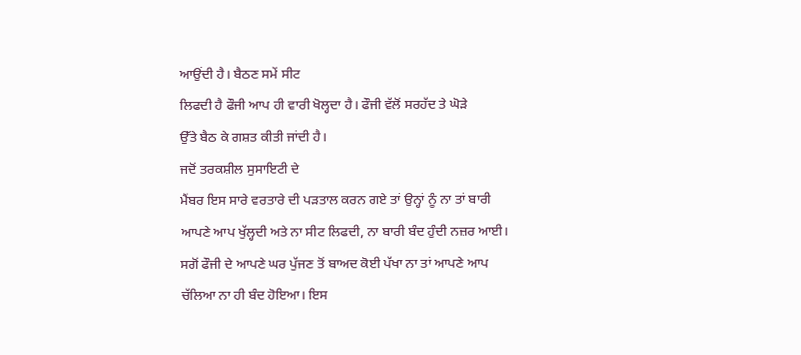ਆਉਂਦੀ ਹੈ। ਬੈਠਣ ਸਮੇਂ ਸੀਟ
ਲਿਫਦੀ ਹੈ ਫੌਜੀ ਆਪ ਹੀ ਵਾਰੀ ਖੋਲ੍ਹਦਾ ਹੈ। ਫੌਜੀ ਵੱਲੋਂ ਸਰਹੱਦ ਤੇ ਘੋੜੇ
ਉੱਤੇ ਬੈਠ ਕੇ ਗਸ਼ਤ ਕੀਤੀ ਜਾਂਦੀ ਹੈ।
ਜਦੋਂ ਤਰਕਸ਼ੀਲ ਸੁਸਾਇਟੀ ਦੇ
ਮੈਂਬਰ ਇਸ ਸਾਰੇ ਵਰਤਾਰੇ ਦੀ ਪੜਤਾਲ ਕਰਨ ਗਏ ਤਾਂ ਉਨ੍ਹਾਂ ਨੂੰ ਨਾ ਤਾਂ ਬਾਰੀ
ਆਪਣੇ ਆਪ ਖੁੱਲ੍ਹਦੀ ਅਤੇ ਨਾ ਸੀਟ ਲਿਫਦੀ, ਨਾ ਬਾਰੀ ਬੰਦ ਹੁੰਦੀ ਨਜ਼ਰ ਆਈ।
ਸਗੋਂ ਫੌਜੀ ਦੇ ਆਪਣੇ ਘਰ ਪੁੱਜਣ ਤੋਂ ਬਾਅਦ ਕੋਈ ਪੱਖਾ ਨਾ ਤਾਂ ਆਪਣੇ ਆਪ
ਚੱਲਿਆ ਨਾ ਹੀ ਬੰਦ ਹੋਇਆ। ਇਸ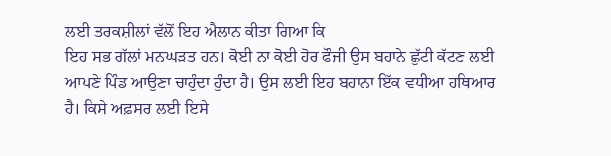ਲਈ ਤਰਕਸ਼ੀਲਾਂ ਵੱਲੋਂ ਇਹ ਐਲਾਨ ਕੀਤਾ ਗਿਆ ਕਿ
ਇਹ ਸਭ ਗੱਲਾਂ ਮਨਘੜਤ ਹਨ। ਕੋਈ ਨਾ ਕੋਈ ਹੋਰ ਫੌਜੀ ਉਸ ਬਹਾਨੇ ਛੁੱਟੀ ਕੱਟਣ ਲਈ
ਆਪਣੇ ਪਿੰਡ ਆਉਣਾ ਚਾਹੁੰਦਾ ਹੁੰਦਾ ਹੈ। ਉਸ ਲਈ ਇਹ ਬਹਾਨਾ ਇੱਕ ਵਧੀਆ ਹਥਿਆਰ
ਹੈ। ਕਿਸੇ ਅਫ਼ਸਰ ਲਈ ਇਸੇ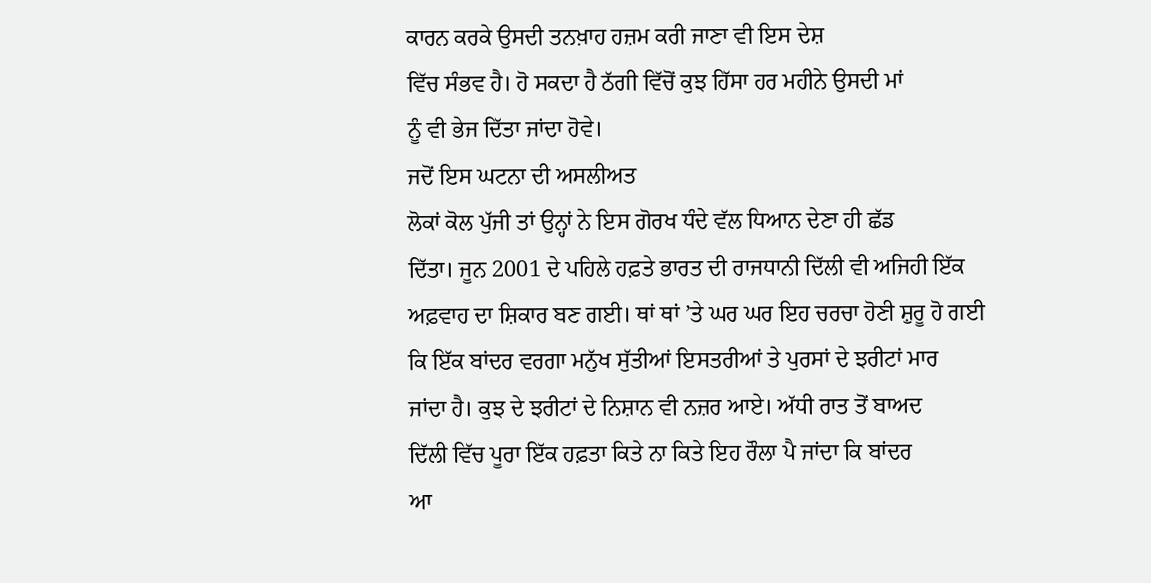ਕਾਰਨ ਕਰਕੇ ਉਸਦੀ ਤਨਖ਼ਾਹ ਹਜ਼ਮ ਕਰੀ ਜਾਣਾ ਵੀ ਇਸ ਦੇਸ਼
ਵਿੱਚ ਸੰਭਵ ਹੈ। ਹੋ ਸਕਦਾ ਹੈ ਠੱਗੀ ਵਿੱਚੋਂ ਕੁਝ ਹਿੱਸਾ ਹਰ ਮਹੀਨੇ ਉਸਦੀ ਮਾਂ
ਨੂੰ ਵੀ ਭੇਜ ਦਿੱਤਾ ਜਾਂਦਾ ਹੋਵੇ।
ਜਦੋਂ ਇਸ ਘਟਨਾ ਦੀ ਅਸਲੀਅਤ
ਲੋਕਾਂ ਕੋਲ ਪੁੱਜੀ ਤਾਂ ਉਨ੍ਹਾਂ ਨੇ ਇਸ ਗੋਰਖ ਧੰਦੇ ਵੱਲ ਧਿਆਨ ਦੇਣਾ ਹੀ ਛੱਡ
ਦਿੱਤਾ। ਜੂਨ 2001 ਦੇ ਪਹਿਲੇ ਹਫ਼ਤੇ ਭਾਰਤ ਦੀ ਰਾਜਧਾਨੀ ਦਿੱਲੀ ਵੀ ਅਜਿਹੀ ਇੱਕ
ਅਫ਼ਵਾਹ ਦਾ ਸ਼ਿਕਾਰ ਬਣ ਗਈ। ਥਾਂ ਥਾਂ ’ਤੇ ਘਰ ਘਰ ਇਹ ਚਰਚਾ ਹੋਣੀ ਸ਼ੁਰੂ ਹੋ ਗਈ
ਕਿ ਇੱਕ ਬਾਂਦਰ ਵਰਗਾ ਮਨੁੱਖ ਸੁੱਤੀਆਂ ਇਸਤਰੀਆਂ ਤੇ ਪੁਰਸਾਂ ਦੇ ਝਰੀਟਾਂ ਮਾਰ
ਜਾਂਦਾ ਹੈ। ਕੁਝ ਦੇ ਝਰੀਟਾਂ ਦੇ ਨਿਸ਼ਾਨ ਵੀ ਨਜ਼ਰ ਆਏ। ਅੱਧੀ ਰਾਤ ਤੋਂ ਬਾਅਦ
ਦਿੱਲੀ ਵਿੱਚ ਪੂਰਾ ਇੱਕ ਹਫ਼ਤਾ ਕਿਤੇ ਨਾ ਕਿਤੇ ਇਹ ਰੌਲਾ ਪੈ ਜਾਂਦਾ ਕਿ ਬਾਂਦਰ
ਆ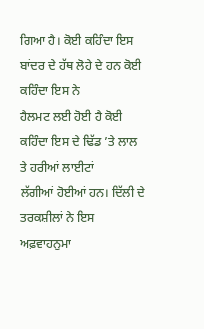ਗਿਆ ਹੈ। ਕੋਈ ਕਹਿੰਦਾ ਇਸ ਬਾਂਦਰ ਦੇ ਹੱਥ ਲੋਹੇ ਦੇ ਹਨ ਕੋਈ ਕਹਿੰਦਾ ਇਸ ਨੇ
ਹੈਲਮਟ ਲਈ ਹੋਈ ਹੈ ਕੋਈ ਕਹਿੰਦਾ ਇਸ ਦੇ ਢਿੱਡ ’ਤੇ ਲਾਲ ਤੇ ਹਰੀਆਂ ਲਾਈਟਾਂ
ਲੱਗੀਆਂ ਹੋਈਆਂ ਹਨ। ਦਿੱਲੀ ਦੇ ਤਰਕਸ਼ੀਲਾਂ ਨੇ ਇਸ ਅਫ਼ਵਾਹਨੁਮਾ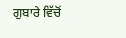ਗੁਬਾਰੇ ਵਿੱਚੋਂ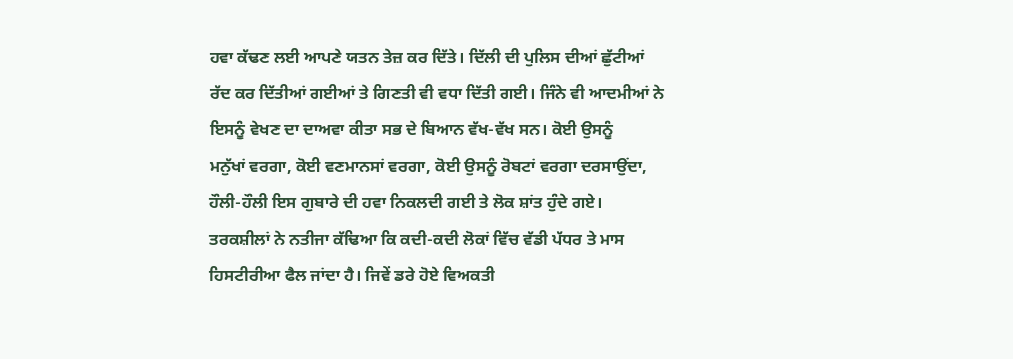ਹਵਾ ਕੱਢਣ ਲਈ ਆਪਣੇ ਯਤਨ ਤੇਜ਼ ਕਰ ਦਿੱਤੇ। ਦਿੱਲੀ ਦੀ ਪੁਲਿਸ ਦੀਆਂ ਛੁੱਟੀਆਂ
ਰੱਦ ਕਰ ਦਿੱਤੀਆਂ ਗਈਆਂ ਤੇ ਗਿਣਤੀ ਵੀ ਵਧਾ ਦਿੱਤੀ ਗਈ। ਜਿੰਨੇ ਵੀ ਆਦਮੀਆਂ ਨੇ
ਇਸਨੂੰ ਵੇਖਣ ਦਾ ਦਾਅਵਾ ਕੀਤਾ ਸਭ ਦੇ ਬਿਆਨ ਵੱਖ-ਵੱਖ ਸਨ। ਕੋਈ ਉਸਨੂੰ
ਮਨੁੱਖਾਂ ਵਰਗਾ, ਕੋਈ ਵਣਮਾਨਸਾਂ ਵਰਗਾ, ਕੋਈ ਉਸਨੂੰ ਰੋਬਟਾਂ ਵਰਗਾ ਦਰਸਾਉਂਦਾ,
ਹੌਲੀ-ਹੌਲੀ ਇਸ ਗੁਬਾਰੇ ਦੀ ਹਵਾ ਨਿਕਲਦੀ ਗਈ ਤੇ ਲੋਕ ਸ਼ਾਂਤ ਹੁੰਦੇ ਗਏ।
ਤਰਕਸ਼ੀਲਾਂ ਨੇ ਨਤੀਜਾ ਕੱਢਿਆ ਕਿ ਕਦੀ-ਕਦੀ ਲੋਕਾਂ ਵਿੱਚ ਵੱਡੀ ਪੱਧਰ ਤੇ ਮਾਸ
ਹਿਸਟੀਰੀਆ ਫੈਲ ਜਾਂਦਾ ਹੈ। ਜਿਵੇਂ ਡਰੇ ਹੋਏ ਵਿਅਕਤੀ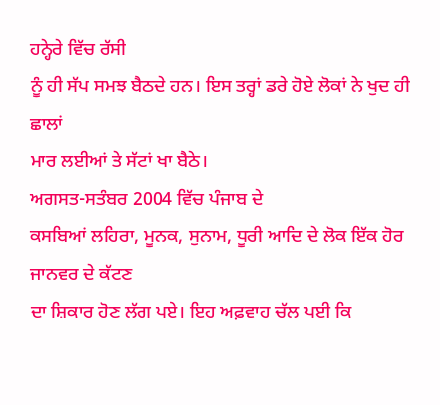ਹਨ੍ਹੇਰੇ ਵਿੱਚ ਰੱਸੀ
ਨੂੰ ਹੀ ਸੱਪ ਸਮਝ ਬੈਠਦੇ ਹਨ। ਇਸ ਤਰ੍ਹਾਂ ਡਰੇ ਹੋਏ ਲੋਕਾਂ ਨੇ ਖੁਦ ਹੀ ਛਾਲਾਂ
ਮਾਰ ਲਈਆਂ ਤੇ ਸੱਟਾਂ ਖਾ ਬੈਠੇ।
ਅਗਸਤ-ਸਤੰਬਰ 2004 ਵਿੱਚ ਪੰਜਾਬ ਦੇ
ਕਸਬਿਆਂ ਲਹਿਰਾ, ਮੂਨਕ, ਸੁਨਾਮ, ਧੂਰੀ ਆਦਿ ਦੇ ਲੋਕ ਇੱਕ ਹੋਰ ਜਾਨਵਰ ਦੇ ਕੱਟਣ
ਦਾ ਸ਼ਿਕਾਰ ਹੋਣ ਲੱਗ ਪਏ। ਇਹ ਅਫ਼ਵਾਹ ਚੱਲ ਪਈ ਕਿ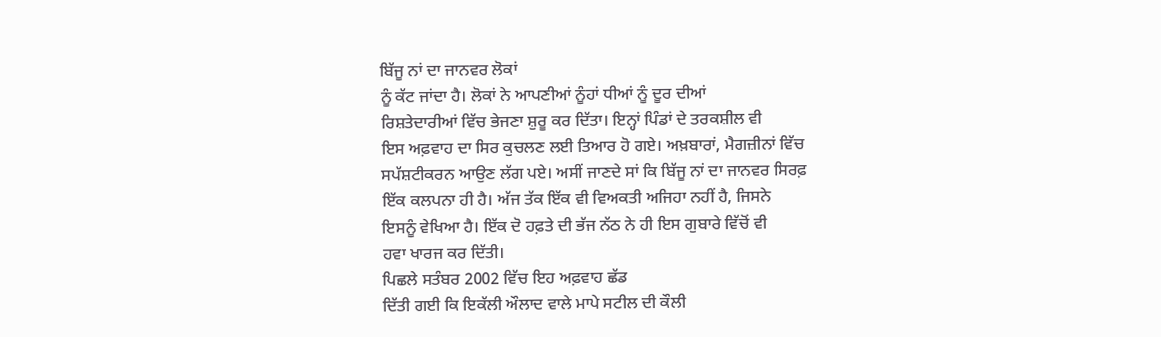ਬਿੱਜੂ ਨਾਂ ਦਾ ਜਾਨਵਰ ਲੋਕਾਂ
ਨੂੰ ਕੱਟ ਜਾਂਦਾ ਹੈ। ਲੋਕਾਂ ਨੇ ਆਪਣੀਆਂ ਨੂੰਹਾਂ ਧੀਆਂ ਨੂੰ ਦੂਰ ਦੀਆਂ
ਰਿਸ਼ਤੇਦਾਰੀਆਂ ਵਿੱਚ ਭੇਜਣਾ ਸ਼ੁਰੂ ਕਰ ਦਿੱਤਾ। ਇਨ੍ਹਾਂ ਪਿੰਡਾਂ ਦੇ ਤਰਕਸ਼ੀਲ ਵੀ
ਇਸ ਅਫ਼ਵਾਹ ਦਾ ਸਿਰ ਕੁਚਲਣ ਲਈ ਤਿਆਰ ਹੋ ਗਏ। ਅਖ਼ਬਾਰਾਂ, ਮੈਗਜ਼ੀਨਾਂ ਵਿੱਚ
ਸਪੱਸ਼ਟੀਕਰਨ ਆਉਣ ਲੱਗ ਪਏ। ਅਸੀਂ ਜਾਣਦੇ ਸਾਂ ਕਿ ਬਿੱਜੂ ਨਾਂ ਦਾ ਜਾਨਵਰ ਸਿਰਫ਼
ਇੱਕ ਕਲਪਨਾ ਹੀ ਹੈ। ਅੱਜ ਤੱਕ ਇੱਕ ਵੀ ਵਿਅਕਤੀ ਅਜਿਹਾ ਨਹੀਂ ਹੈ, ਜਿਸਨੇ
ਇਸਨੂੰ ਵੇਖਿਆ ਹੈ। ਇੱਕ ਦੋ ਹਫ਼ਤੇ ਦੀ ਭੱਜ ਨੱਠ ਨੇ ਹੀ ਇਸ ਗੁਬਾਰੇ ਵਿੱਚੋਂ ਵੀ
ਹਵਾ ਖਾਰਜ ਕਰ ਦਿੱਤੀ।
ਪਿਛਲੇ ਸਤੰਬਰ 2002 ਵਿੱਚ ਇਹ ਅਫ਼ਵਾਹ ਛੱਡ
ਦਿੱਤੀ ਗਈ ਕਿ ਇਕੱਲੀ ਔਲਾਦ ਵਾਲੇ ਮਾਪੇ ਸਟੀਲ ਦੀ ਕੌਲੀ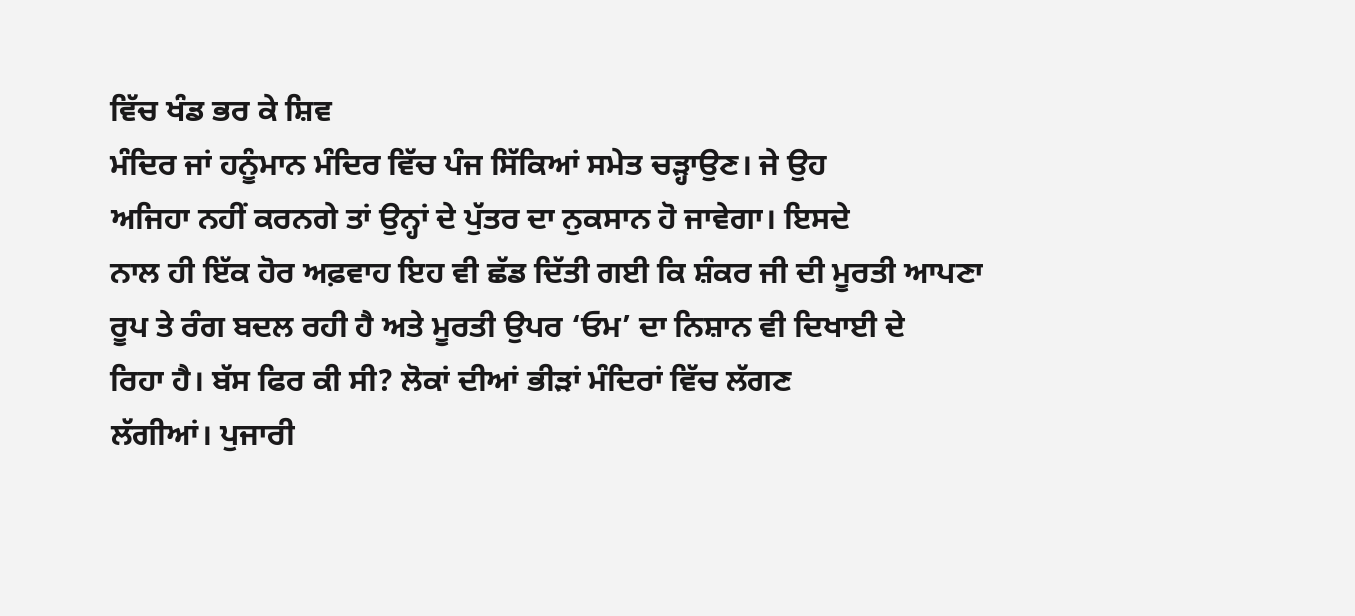ਵਿੱਚ ਖੰਡ ਭਰ ਕੇ ਸ਼ਿਵ
ਮੰਦਿਰ ਜਾਂ ਹਨੂੰਮਾਨ ਮੰਦਿਰ ਵਿੱਚ ਪੰਜ ਸਿੱਕਿਆਂ ਸਮੇਤ ਚੜ੍ਹਾਉਣ। ਜੇ ਉਹ
ਅਜਿਹਾ ਨਹੀਂ ਕਰਨਗੇ ਤਾਂ ਉਨ੍ਹਾਂ ਦੇ ਪੁੱਤਰ ਦਾ ਨੁਕਸਾਨ ਹੋ ਜਾਵੇਗਾ। ਇਸਦੇ
ਨਾਲ ਹੀ ਇੱਕ ਹੋਰ ਅਫ਼ਵਾਹ ਇਹ ਵੀ ਛੱਡ ਦਿੱਤੀ ਗਈ ਕਿ ਸ਼ੰਕਰ ਜੀ ਦੀ ਮੂਰਤੀ ਆਪਣਾ
ਰੂਪ ਤੇ ਰੰਗ ਬਦਲ ਰਹੀ ਹੈ ਅਤੇ ਮੂਰਤੀ ਉਪਰ ‘ਓਮ’ ਦਾ ਨਿਸ਼ਾਨ ਵੀ ਦਿਖਾਈ ਦੇ
ਰਿਹਾ ਹੈ। ਬੱਸ ਫਿਰ ਕੀ ਸੀ? ਲੋਕਾਂ ਦੀਆਂ ਭੀੜਾਂ ਮੰਦਿਰਾਂ ਵਿੱਚ ਲੱਗਣ
ਲੱਗੀਆਂ। ਪੁਜਾਰੀ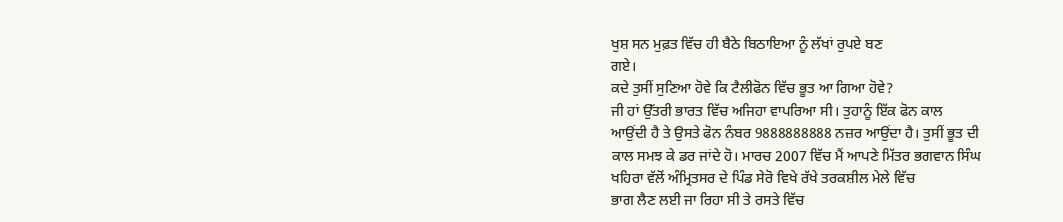ਖੁਸ਼ ਸਨ ਮੁਫ਼ਤ ਵਿੱਚ ਹੀ ਬੈਠੇ ਬਿਠਾਇਆ ਨੂੰ ਲੱਖਾਂ ਰੁਪਏ ਬਣ
ਗਏ।
ਕਦੇ ਤੁਸੀਂ ਸੁਣਿਆ ਹੋਵੇ ਕਿ ਟੈਲੀਫੋਨ ਵਿੱਚ ਭੂਤ ਆ ਗਿਆ ਹੋਵੇ?
ਜੀ ਹਾਂ ਉੱਤਰੀ ਭਾਰਤ ਵਿੱਚ ਅਜਿਹਾ ਵਾਪਰਿਆ ਸੀ। ਤੁਹਾਨੂੰ ਇੱਕ ਫੋਨ ਕਾਲ
ਆਉਂਦੀ ਹੈ ਤੇ ਉਸਤੇ ਫੋਨ ਨੰਬਰ 9888888888 ਨਜ਼ਰ ਆਉਂਦਾ ਹੈ। ਤੁਸੀਂ ਭੂਤ ਦੀ
ਕਾਲ ਸਮਝ ਕੇ ਡਰ ਜਾਂਦੇ ਹੋ। ਮਾਰਚ 2007 ਵਿੱਚ ਮੈਂ ਆਪਣੇ ਮਿੱਤਰ ਭਗਵਾਨ ਸਿੰਘ
ਖਹਿਰਾ ਵੱਲੋਂ ਅੰਮ੍ਰਿਤਸਰ ਦੇ ਪਿੰਡ ਸੇਰੋ ਵਿਖੇ ਰੱਖੇ ਤਰਕਸ਼ੀਲ ਮੇਲੇ ਵਿੱਚ
ਭਾਗ ਲੈਣ ਲਈ ਜਾ ਰਿਹਾ ਸੀ ਤੇ ਰਸਤੇ ਵਿੱਚ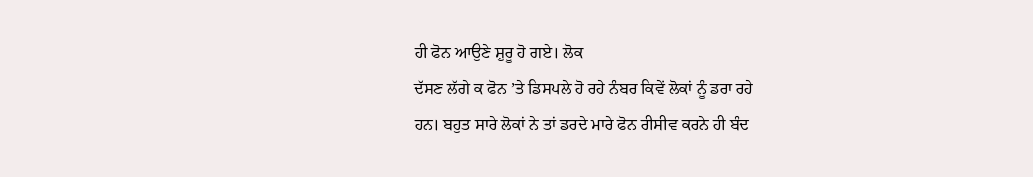ਹੀ ਫੋਨ ਆਉਣੇ ਸ਼ੁਰੂ ਹੋ ਗਏ। ਲੋਕ
ਦੱਸਣ ਲੱਗੇ ਕ ਫੋਨ ’ਤੇ ਡਿਸਪਲੇ ਹੋ ਰਹੇ ਨੰਬਰ ਕਿਵੇਂ ਲੋਕਾਂ ਨੂੰ ਡਰਾ ਰਹੇ
ਹਨ। ਬਹੁਤ ਸਾਰੇ ਲੋਕਾਂ ਨੇ ਤਾਂ ਡਰਦੇ ਮਾਰੇ ਫੋਨ ਰੀਸੀਵ ਕਰਨੇ ਹੀ ਬੰਦ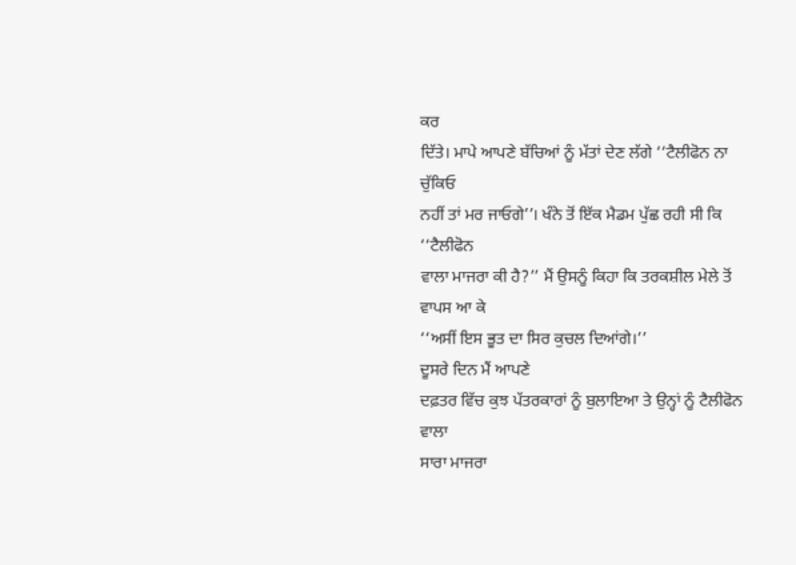ਕਰ
ਦਿੱਤੇ। ਮਾਪੇ ਆਪਣੇ ਬੱਚਿਆਂ ਨੂੰ ਮੱਤਾਂ ਦੇਣ ਲੱਗੇ ‘‘ਟੈਲੀਫੋਨ ਨਾ ਚੁੱਕਿਓ
ਨਹੀਂ ਤਾਂ ਮਰ ਜਾਓਗੇ’’। ਖੰਨੇ ਤੋਂ ਇੱਕ ਮੈਡਮ ਪੁੱਛ ਰਹੀ ਸੀ ਕਿ ‘‘ਟੈਲੀਫੋਨ
ਵਾਲਾ ਮਾਜਰਾ ਕੀ ਹੈ?’’ ਮੈਂ ਉਸਨੂੰ ਕਿਹਾ ਕਿ ਤਰਕਸ਼ੀਲ ਮੇਲੇ ਤੋਂ ਵਾਪਸ ਆ ਕੇ
‘‘ਅਸੀਂ ਇਸ ਭੂਤ ਦਾ ਸਿਰ ਕੁਚਲ ਦਿਆਂਗੇ।’’
ਦੂਸਰੇ ਦਿਨ ਮੈਂ ਆਪਣੇ
ਦਫ਼ਤਰ ਵਿੱਚ ਕੁਝ ਪੱਤਰਕਾਰਾਂ ਨੂੰ ਬੁਲਾਇਆ ਤੇ ਉਨ੍ਹਾਂ ਨੂੰ ਟੈਲੀਫੋਨ ਵਾਲਾ
ਸਾਰਾ ਮਾਜਰਾ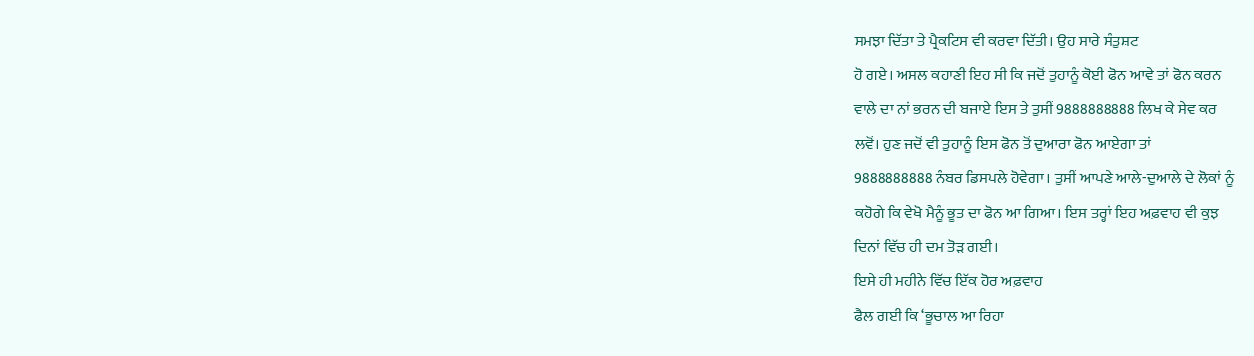ਸਮਝਾ ਦਿੱਤਾ ਤੇ ਪ੍ਰੈਕਟਿਸ ਵੀ ਕਰਵਾ ਦਿੱਤੀ। ਉਹ ਸਾਰੇ ਸੰਤੁਸ਼ਟ
ਹੋ ਗਏ। ਅਸਲ ਕਹਾਣੀ ਇਹ ਸੀ ਕਿ ਜਦੋਂ ਤੁਹਾਨੂੰ ਕੋਈ ਫੋਨ ਆਵੇ ਤਾਂ ਫੋਨ ਕਰਨ
ਵਾਲੇ ਦਾ ਨਾਂ ਭਰਨ ਦੀ ਬਜਾਏ ਇਸ ਤੇ ਤੁਸੀਂ 9888888888 ਲਿਖ ਕੇ ਸੇਵ ਕਰ
ਲਵੋਂ। ਹੁਣ ਜਦੋਂ ਵੀ ਤੁਹਾਨੂੰ ਇਸ ਫੋਨ ਤੋਂ ਦੁਆਰਾ ਫੋਨ ਆਏਗਾ ਤਾਂ
9888888888 ਨੰਬਰ ਡਿਸਪਲੇ ਹੋਵੇਗਾ। ਤੁਸੀਂ ਆਪਣੇ ਆਲੇ-ਦੁਆਲੇ ਦੇ ਲੋਕਾਂ ਨੂੰ
ਕਹੋਗੇ ਕਿ ਵੇਖੋ ਮੈਨੂੰ ਭੂਤ ਦਾ ਫੋਨ ਆ ਗਿਆ। ਇਸ ਤਰ੍ਹਾਂ ਇਹ ਅਫ਼ਵਾਹ ਵੀ ਕੁਝ
ਦਿਨਾਂ ਵਿੱਚ ਹੀ ਦਮ ਤੋੜ ਗਈ।
ਇਸੇ ਹੀ ਮਹੀਨੇ ਵਿੱਚ ਇੱਕ ਹੋਰ ਅਫ਼ਵਾਹ
ਫੈਲ ਗਈ ਕਿ ‘ਭੂਚਾਲ ਆ ਰਿਹਾ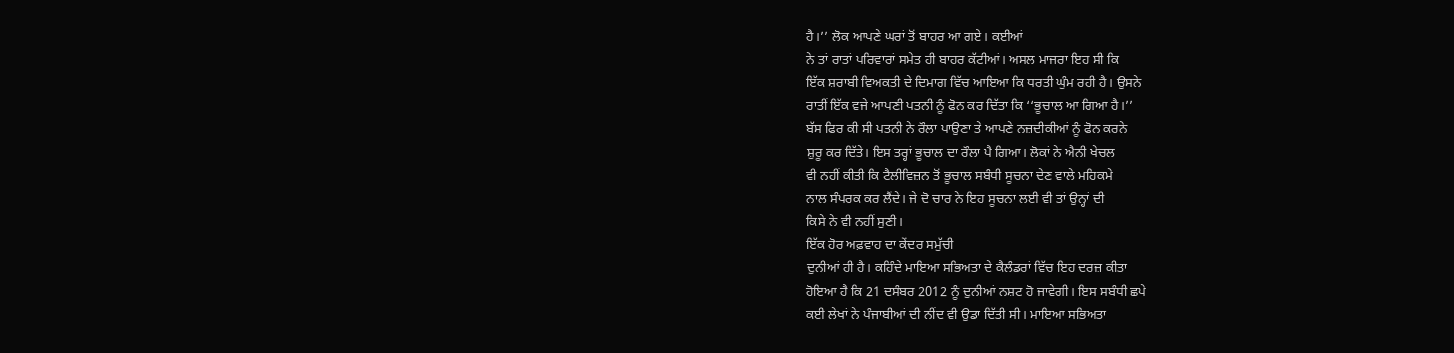ਹੈ।’’ ਲੋਕ ਆਪਣੇ ਘਰਾਂ ਤੋਂ ਬਾਹਰ ਆ ਗਏ। ਕਈਆਂ
ਨੇ ਤਾਂ ਰਾਤਾਂ ਪਰਿਵਾਰਾਂ ਸਮੇਤ ਹੀ ਬਾਹਰ ਕੱਟੀਆਂ। ਅਸਲ ਮਾਜਰਾ ਇਹ ਸੀ ਕਿ
ਇੱਕ ਸ਼ਰਾਬੀ ਵਿਅਕਤੀ ਦੇ ਦਿਮਾਗ ਵਿੱਚ ਆਇਆ ਕਿ ਧਰਤੀ ਘੁੰਮ ਰਹੀ ਹੈ। ਉਸਨੇ
ਰਾਤੀਂ ਇੱਕ ਵਜੇ ਆਪਣੀ ਪਤਨੀ ਨੂੰ ਫੋਨ ਕਰ ਦਿੱਤਾ ਕਿ ‘‘ਭੂਚਾਲ ਆ ਗਿਆ ਹੈ।’’
ਬੱਸ ਫਿਰ ਕੀ ਸੀ ਪਤਨੀ ਨੇ ਰੌਲਾ ਪਾਉਣਾ ਤੇ ਆਪਣੇ ਨਜ਼ਦੀਕੀਆਂ ਨੂੰ ਫੋਨ ਕਰਨੇ
ਸ਼ੁਰੂ ਕਰ ਦਿੱਤੇ। ਇਸ ਤਰ੍ਹਾਂ ਭੂਚਾਲ ਦਾ ਰੌਲਾ ਪੈ ਗਿਆ। ਲੋਕਾਂ ਨੇ ਐਨੀ ਖੇਚਲ
ਵੀ ਨਹੀਂ ਕੀਤੀ ਕਿ ਟੈਲੀਵਿਜ਼ਨ ਤੋਂ ਭੂਚਾਲ ਸਬੰਧੀ ਸੂਚਨਾ ਦੇਣ ਵਾਲੇ ਮਹਿਕਮੇ
ਨਾਲ ਸੰਪਰਕ ਕਰ ਲੈਂਦੇ। ਜੇ ਦੋ ਚਾਰ ਨੇ ਇਹ ਸੂਚਨਾ ਲਈ ਵੀ ਤਾਂ ਉਨ੍ਹਾਂ ਦੀ
ਕਿਸੇ ਨੇ ਵੀ ਨਹੀਂ ਸੁਣੀ।
ਇੱਕ ਹੋਰ ਅਫ਼ਵਾਹ ਦਾ ਕੇਂਦਰ ਸਮੁੱਚੀ
ਦੁਨੀਆਂ ਹੀ ਹੈ। ਕਹਿੰਦੇ ਮਾਇਆ ਸਭਿਅਤਾ ਦੇ ਕੈਲੰਡਰਾਂ ਵਿੱਚ ਇਹ ਦਰਜ਼ ਕੀਤਾ
ਹੋਇਆ ਹੈ ਕਿ 21 ਦਸੰਬਰ 2012 ਨੂੰ ਦੁਨੀਆਂ ਨਸ਼ਟ ਹੋ ਜਾਵੇਗੀ। ਇਸ ਸਬੰਧੀ ਛਪੇ
ਕਈ ਲੇਖਾਂ ਨੇ ਪੰਜਾਬੀਆਂ ਦੀ ਨੀਂਦ ਵੀ ਉਡਾ ਦਿੱਤੀ ਸੀ। ਮਾਇਆ ਸਭਿਅਤਾ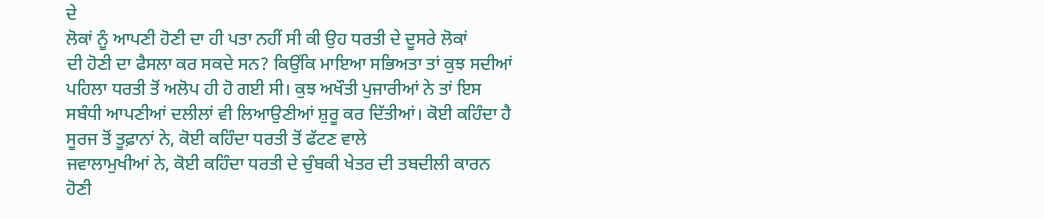ਦੇ
ਲੋਕਾਂ ਨੂੰ ਆਪਣੀ ਹੋਣੀ ਦਾ ਹੀ ਪਤਾ ਨਹੀਂ ਸੀ ਕੀ ਉਹ ਧਰਤੀ ਦੇ ਦੂਸਰੇ ਲੋਕਾਂ
ਦੀ ਹੋਣੀ ਦਾ ਫੈਸਲਾ ਕਰ ਸਕਦੇ ਸਨ? ਕਿਉਂਕਿ ਮਾਇਆ ਸਭਿਅਤਾ ਤਾਂ ਕੁਝ ਸਦੀਆਂ
ਪਹਿਲਾ ਧਰਤੀ ਤੋਂ ਅਲੋਪ ਹੀ ਹੋ ਗਈ ਸੀ। ਕੁਝ ਅਖੌਤੀ ਪੁਜਾਰੀਆਂ ਨੇ ਤਾਂ ਇਸ
ਸਬੰਧੀ ਆਪਣੀਆਂ ਦਲੀਲਾਂ ਵੀ ਲਿਆਉਣੀਆਂ ਸ਼ੁਰੂ ਕਰ ਦਿੱਤੀਆਂ। ਕੋਈ ਕਹਿੰਦਾ ਹੈ
ਸੂਰਜ ਤੋਂ ਤੂਫ਼ਾਨਾਂ ਨੇ, ਕੋਈ ਕਹਿੰਦਾ ਧਰਤੀ ਤੋਂ ਫੱਟਣ ਵਾਲੇ
ਜਵਾਲਾਮੁਖੀਆਂ ਨੇ, ਕੋਈ ਕਹਿੰਦਾ ਧਰਤੀ ਦੇ ਚੁੰਬਕੀ ਖੇਤਰ ਦੀ ਤਬਦੀਲੀ ਕਾਰਨ
ਹੋਣੀ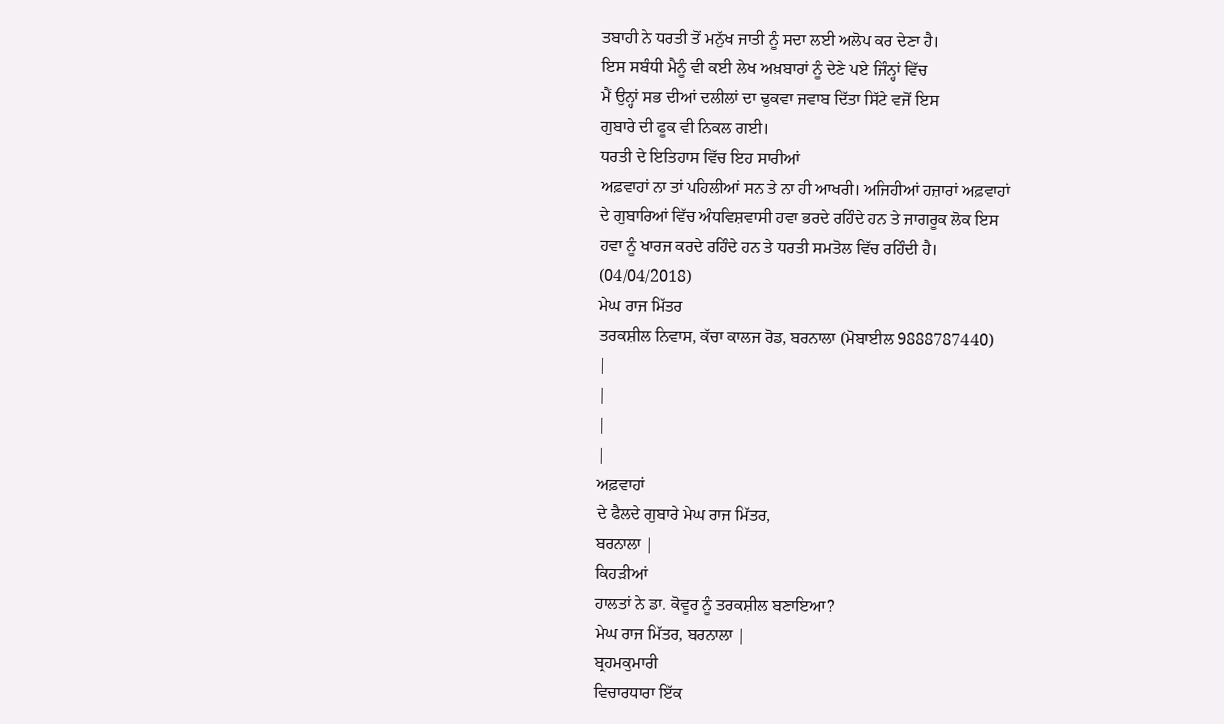ਤਬਾਹੀ ਨੇ ਧਰਤੀ ਤੋਂ ਮਨੁੱਖ ਜਾਤੀ ਨੂੰ ਸਦਾ ਲਈ ਅਲੋਪ ਕਰ ਦੇਣਾ ਹੈ।
ਇਸ ਸਬੰਧੀ ਮੈਨੂੰ ਵੀ ਕਈ ਲੇਖ ਅਖ਼ਬਾਰਾਂ ਨੂੰ ਦੇਣੇ ਪਏ ਜਿੰਨ੍ਹਾਂ ਵਿੱਚ
ਮੈਂ ਉਨ੍ਹਾਂ ਸਭ ਦੀਆਂ ਦਲੀਲਾਂ ਦਾ ਢੁਕਵਾ ਜਵਾਬ ਦਿੱਤਾ ਸਿੱਟੇ ਵਜੋਂ ਇਸ
ਗੁਬਾਰੇ ਦੀ ਫੂਕ ਵੀ ਨਿਕਲ ਗਈ।
ਧਰਤੀ ਦੇ ਇਤਿਹਾਸ ਵਿੱਚ ਇਹ ਸਾਰੀਆਂ
ਅਫ਼ਵਾਹਾਂ ਨਾ ਤਾਂ ਪਹਿਲੀਆਂ ਸਨ ਤੇ ਨਾ ਹੀ ਆਖਰੀ। ਅਜਿਹੀਆਂ ਹਜ਼ਾਰਾਂ ਅਫ਼ਵਾਹਾਂ
ਦੇ ਗੁਬਾਰਿਆਂ ਵਿੱਚ ਅੰਧਵਿਸ਼ਵਾਸੀ ਹਵਾ ਭਰਦੇ ਰਹਿੰਦੇ ਹਨ ਤੇ ਜਾਗਰੂਕ ਲੋਕ ਇਸ
ਹਵਾ ਨੂੰ ਖਾਰਜ ਕਰਦੇ ਰਹਿੰਦੇ ਹਨ ਤੇ ਧਰਤੀ ਸਮਤੋਲ ਵਿੱਚ ਰਹਿੰਦੀ ਹੈ।
(04/04/2018)
ਮੇਘ ਰਾਜ ਮਿੱਤਰ
ਤਰਕਸ਼ੀਲ ਨਿਵਾਸ, ਕੱਚਾ ਕਾਲਜ ਰੋਡ, ਬਰਨਾਲਾ (ਮੋਬਾਈਲ 9888787440)
|
|
|
|
ਅਫ਼ਵਾਹਾਂ
ਦੇ ਫੈਲਦੇ ਗੁਬਾਰੇ ਮੇਘ ਰਾਜ ਮਿੱਤਰ,
ਬਰਨਾਲਾ |
ਕਿਹੜੀਆਂ
ਹਾਲਤਾਂ ਨੇ ਡਾ. ਕੋਵੂਰ ਨੂੰ ਤਰਕਸ਼ੀਲ ਬਣਾਇਆ?
ਮੇਘ ਰਾਜ ਮਿੱਤਰ, ਬਰਨਾਲਾ |
ਬ੍ਰਹਮਕੁਮਾਰੀ
ਵਿਚਾਰਧਾਰਾ ਇੱਕ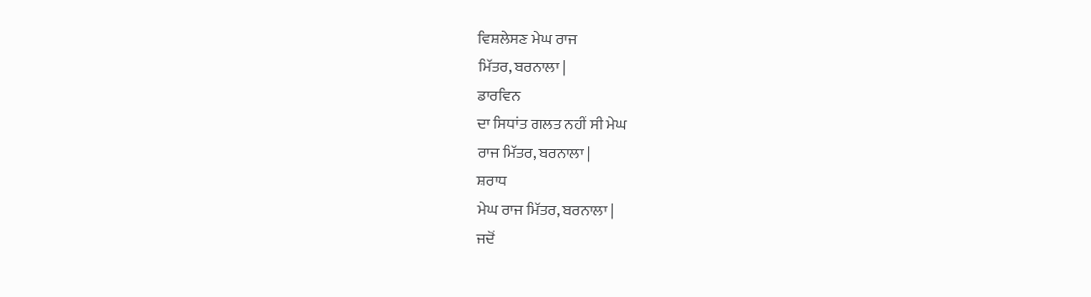ਵਿਸ਼ਲੇਸਣ ਮੇਘ ਰਾਜ
ਮਿੱਤਰ, ਬਰਨਾਲਾ |
ਡਾਰਵਿਨ
ਦਾ ਸਿਧਾਂਤ ਗਲਤ ਨਹੀਂ ਸੀ ਮੇਘ
ਰਾਜ ਮਿੱਤਰ, ਬਰਨਾਲਾ |
ਸ਼ਰਾਧ
ਮੇਘ ਰਾਜ ਮਿੱਤਰ, ਬਰਨਾਲਾ |
ਜਦੋਂ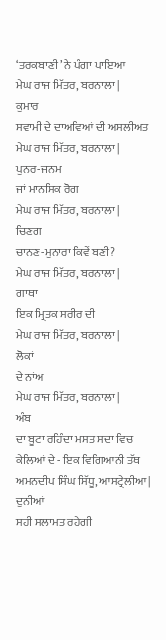‘ਤਰਕਬਾਣੀ’ ਨੇ ਪੰਗਾ ਪਾਇਆ
ਮੇਘ ਰਾਜ ਮਿੱਤਰ, ਬਰਨਾਲਾ |
ਕੁਮਾਰ
ਸਵਾਮੀ ਦੇ ਦਾਅਵਿਆਂ ਦੀ ਅਸਲੀਅਤ
ਮੇਘ ਰਾਜ ਮਿੱਤਰ, ਬਰਨਾਲਾ |
ਪੁਨਰ-ਜਨਮ
ਜਾਂ ਮਾਨਸਿਕ ਰੋਗ
ਮੇਘ ਰਾਜ ਮਿੱਤਰ, ਬਰਨਾਲਾ |
ਚਿਣਗ
ਚਾਨਣ-ਮੁਨਾਰਾ ਕਿਵੇਂ ਬਣੀ?
ਮੇਘ ਰਾਜ ਮਿੱਤਰ, ਬਰਨਾਲਾ |
ਗਾਥਾ
ਇਕ ਮ੍ਰਿਤਕ ਸਰੀਰ ਦੀ
ਮੇਘ ਰਾਜ ਮਿੱਤਰ, ਬਰਨਾਲਾ |
ਲੋਕਾਂ
ਦੇ ਨਾਂਅ
ਮੇਘ ਰਾਜ ਮਿੱਤਰ, ਬਰਨਾਲਾ |
ਅੰਬ
ਦਾ ਬੂਟਾ ਰਹਿੰਦਾ ਮਸਤ ਸਦਾ ਵਿਚ ਕੇਲਿਆਂ ਦੇ - ਇਕ ਵਿਗਿਆਨੀ ਤੱਥ
ਅਮਨਦੀਪ ਸਿੰਘ ਸਿੱਧੂ, ਆਸਟ੍ਰੇਲੀਆ |
ਦੁਨੀਆਂ
ਸਹੀ ਸਲਾਮਤ ਰਹੇਗੀ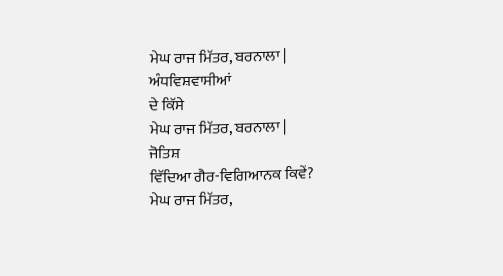ਮੇਘ ਰਾਜ ਮਿੱਤਰ, ਬਰਨਾਲਾ |
ਅੰਧਵਿਸ਼ਵਾਸੀਆਂ
ਦੇ ਕਿੱਸੇ
ਮੇਘ ਰਾਜ ਮਿੱਤਰ, ਬਰਨਾਲਾ |
ਜੋਤਿਸ਼
ਵਿੱਦਿਆ ਗੈਰ-ਵਿਗਿਆਨਕ ਕਿਵੇਂ?
ਮੇਘ ਰਾਜ ਮਿੱਤਰ,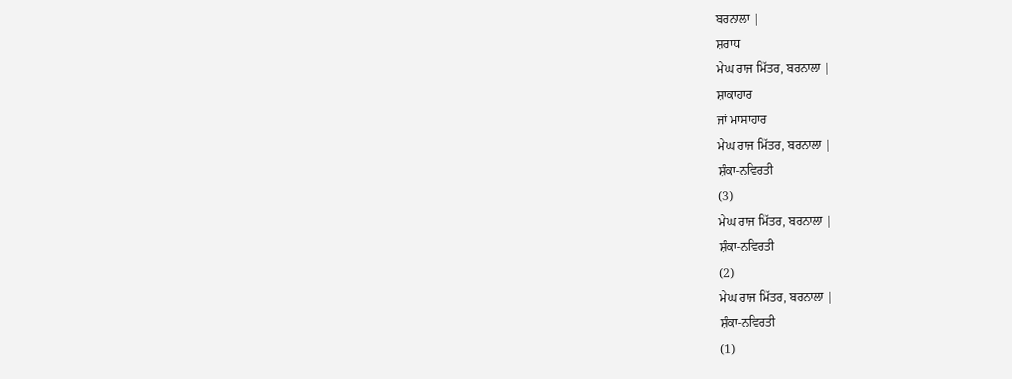ਬਰਨਾਲਾ |
ਸ਼ਰਾਧ
ਮੇਘ ਰਾਜ ਮਿੱਤਰ, ਬਰਨਾਲਾ |
ਸ਼ਾਕਾਹਾਰ
ਜਾਂ ਮਾਸਾਹਾਰ
ਮੇਘ ਰਾਜ ਮਿੱਤਰ, ਬਰਨਾਲਾ |
ਸ਼ੰਕਾ-ਨਵਿਰਤੀ
(3)
ਮੇਘ ਰਾਜ ਮਿੱਤਰ, ਬਰਨਾਲਾ |
ਸ਼ੰਕਾ-ਨਵਿਰਤੀ
(2)
ਮੇਘ ਰਾਜ ਮਿੱਤਰ, ਬਰਨਾਲਾ |
ਸ਼ੰਕਾ-ਨਵਿਰਤੀ
(1)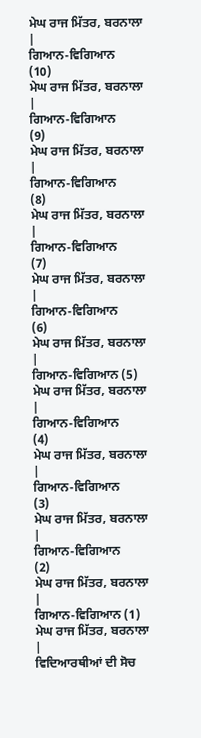ਮੇਘ ਰਾਜ ਮਿੱਤਰ, ਬਰਨਾਲਾ |
ਗਿਆਨ-ਵਿਗਿਆਨ
(10)
ਮੇਘ ਰਾਜ ਮਿੱਤਰ, ਬਰਨਾਲਾ |
ਗਿਆਨ-ਵਿਗਿਆਨ
(9)
ਮੇਘ ਰਾਜ ਮਿੱਤਰ, ਬਰਨਾਲਾ |
ਗਿਆਨ-ਵਿਗਿਆਨ
(8)
ਮੇਘ ਰਾਜ ਮਿੱਤਰ, ਬਰਨਾਲਾ |
ਗਿਆਨ-ਵਿਗਿਆਨ
(7)
ਮੇਘ ਰਾਜ ਮਿੱਤਰ, ਬਰਨਾਲਾ |
ਗਿਆਨ-ਵਿਗਿਆਨ
(6)
ਮੇਘ ਰਾਜ ਮਿੱਤਰ, ਬਰਨਾਲਾ |
ਗਿਆਨ-ਵਿਗਿਆਨ (5)
ਮੇਘ ਰਾਜ ਮਿੱਤਰ, ਬਰਨਾਲਾ |
ਗਿਆਨ-ਵਿਗਿਆਨ
(4)
ਮੇਘ ਰਾਜ ਮਿੱਤਰ, ਬਰਨਾਲਾ |
ਗਿਆਨ-ਵਿਗਿਆਨ
(3)
ਮੇਘ ਰਾਜ ਮਿੱਤਰ, ਬਰਨਾਲਾ |
ਗਿਆਨ-ਵਿਗਿਆਨ
(2)
ਮੇਘ ਰਾਜ ਮਿੱਤਰ, ਬਰਨਾਲਾ |
ਗਿਆਨ-ਵਿਗਿਆਨ (1)
ਮੇਘ ਰਾਜ ਮਿੱਤਰ, ਬਰਨਾਲਾ |
ਵਿਦਿਆਰਥੀਆਂ ਦੀ ਸੋਚ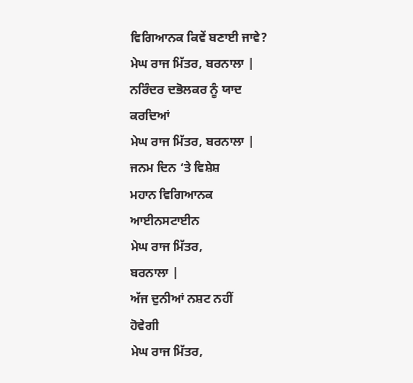ਵਿਗਿਆਨਕ ਕਿਵੇਂ ਬਣਾਈ ਜਾਵੇ?
ਮੇਘ ਰਾਜ ਮਿੱਤਰ, ਬਰਨਾਲਾ |
ਨਰਿੰਦਰ ਦਭੋਲਕਰ ਨੂੰ ਯਾਦ
ਕਰਦਿਆਂ
ਮੇਘ ਰਾਜ ਮਿੱਤਰ, ਬਰਨਾਲਾ |
ਜਨਮ ਦਿਨ ‘ਤੇ ਵਿਸ਼ੇਸ਼
ਮਹਾਨ ਵਿਗਿਆਨਕ
ਆਈਨਸਟਾਈਨ
ਮੇਘ ਰਾਜ ਮਿੱਤਰ,
ਬਰਨਾਲਾ |
ਅੱਜ ਦੁਨੀਆਂ ਨਸ਼ਟ ਨਹੀਂ
ਹੋਵੇਗੀ
ਮੇਘ ਰਾਜ ਮਿੱਤਰ,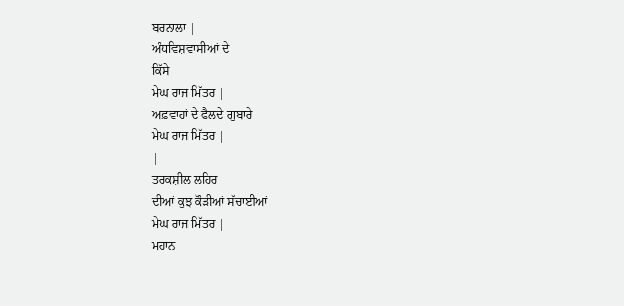ਬਰਨਾਲਾ |
ਅੰਧਵਿਸ਼ਵਾਸੀਆਂ ਦੇ
ਕਿੱਸੇ
ਮੇਘ ਰਾਜ ਮਿੱਤਰ |
ਅਫ਼ਵਾਹਾਂ ਦੇ ਫੈਲਦੇ ਗੁਬਾਰੇ
ਮੇਘ ਰਾਜ ਮਿੱਤਰ |
|
ਤਰਕਸ਼ੀਲ ਲਹਿਰ
ਦੀਆਂ ਕੁਝ ਕੌੜੀਆਂ ਸੱਚਾਈਆਂ
ਮੇਘ ਰਾਜ ਮਿੱਤਰ |
ਮਹਾਨ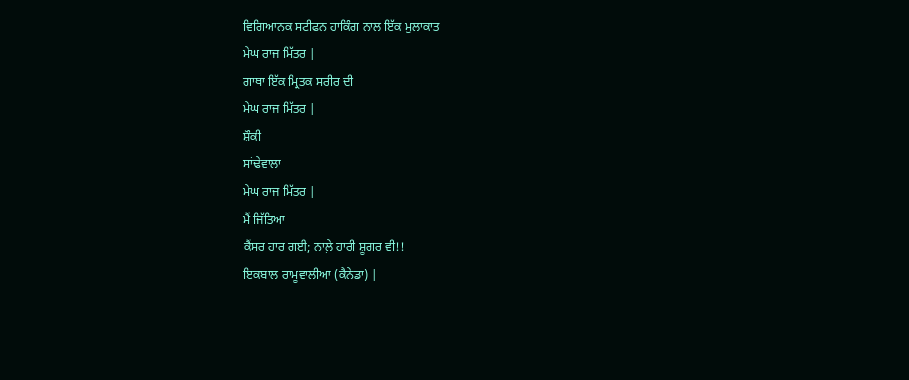ਵਿਗਿਆਨਕ ਸਟੀਫਨ ਹਾਕਿੰਗ ਨਾਲ ਇੱਕ ਮੁਲਾਕਾਤ
ਮੇਘ ਰਾਜ ਮਿੱਤਰ |
ਗਾਥਾ ਇੱਕ ਮ੍ਰਿਤਕ ਸਰੀਰ ਦੀ
ਮੇਘ ਰਾਜ ਮਿੱਤਰ |
ਸ਼ੌਕੀ
ਸਾਂਢੇਵਾਲਾ
ਮੇਘ ਰਾਜ ਮਿੱਤਰ |
ਮੈਂ ਜਿੱਤਿਆ
ਕੈਂਸਰ ਹਾਰ ਗਈ; ਨਾਲ਼ੇ ਹਾਰੀ ਸ਼ੂਗਰ ਵੀ!!
ਇਕਬਾਲ ਰਾਮੂਵਾਲੀਆ (ਕੈਨੇਡਾ) |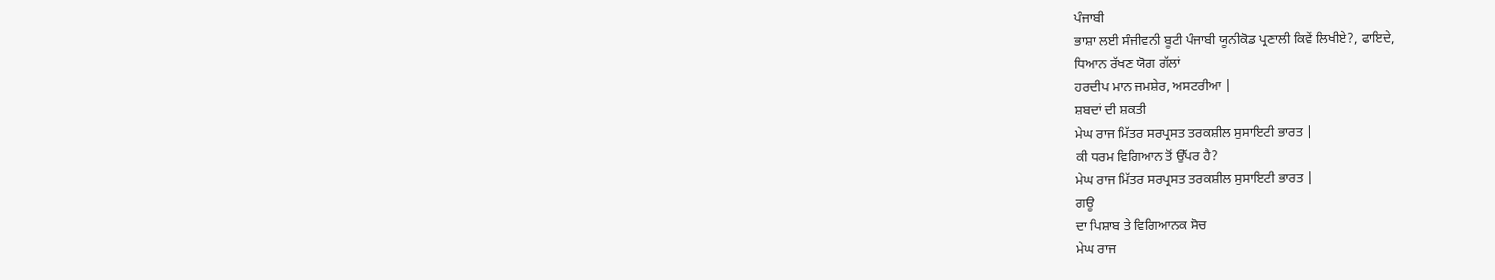ਪੰਜਾਬੀ
ਭਾਸ਼ਾ ਲਈ ਸੰਜੀਵਨੀ ਬੂਟੀ ਪੰਜਾਬੀ ਯੂਨੀਕੋਡ ਪ੍ਰਣਾਲੀ ਕਿਵੇਂ ਲਿਖੀਏ?, ਫਾਇਦੇ,
ਧਿਆਨ ਰੱਖਣ ਯੋਗ ਗੱਲਾਂ
ਹਰਦੀਪ ਮਾਨ ਜਮਸ਼ੇਰ, ਅਸਟਰੀਆ |
ਸ਼ਬਦਾਂ ਦੀ ਸ਼ਕਤੀ
ਮੇਘ ਰਾਜ ਮਿੱਤਰ ਸਰਪ੍ਰਸਤ ਤਰਕਸ਼ੀਲ ਸੁਸਾਇਟੀ ਭਾਰਤ |
ਕੀ ਧਰਮ ਵਿਗਿਆਨ ਤੋਂ ਉੱਪਰ ਹੈ?
ਮੇਘ ਰਾਜ ਮਿੱਤਰ ਸਰਪ੍ਰਸਤ ਤਰਕਸ਼ੀਲ ਸੁਸਾਇਟੀ ਭਾਰਤ |
ਗਊ
ਦਾ ਪਿਸ਼ਾਬ ਤੇ ਵਿਗਿਆਨਕ ਸੋਚ
ਮੇਘ ਰਾਜ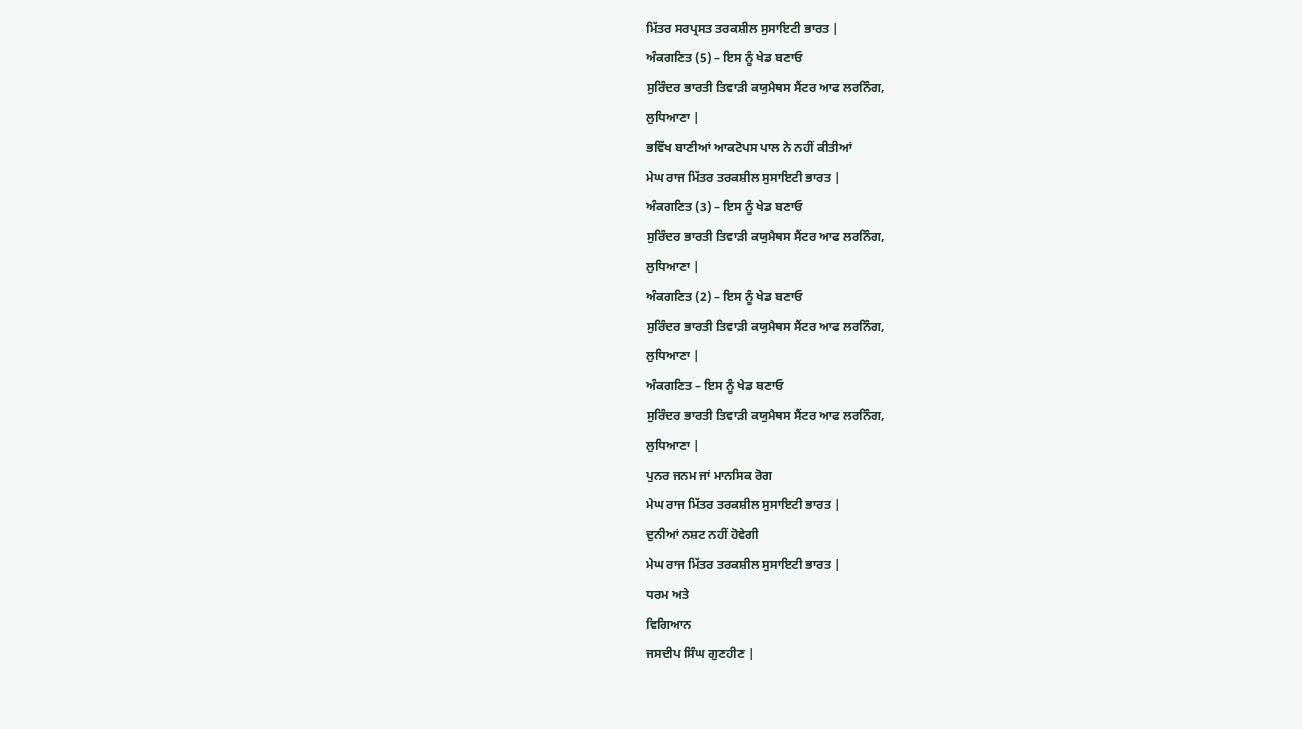ਮਿੱਤਰ ਸਰਪ੍ਰਸਤ ਤਰਕਸ਼ੀਲ ਸੁਸਾਇਟੀ ਭਾਰਤ |
ਅੰਕਗਣਿਤ (5) – ਇਸ ਨੂੰ ਖੇਡ ਬਣਾਓ
ਸੁਰਿੰਦਰ ਭਾਰਤੀ ਤਿਵਾੜੀ ਕਯੁਮੈਥਸ ਸੈਂਟਰ ਆਫ ਲਰਨਿੰਗ,
ਲੁਧਿਆਣਾ |
ਭਵਿੱਖ ਬਾਣੀਆਂ ਆਕਟੋਪਸ ਪਾਲ ਨੇ ਨਹੀਂ ਕੀਤੀਆਂ
ਮੇਘ ਰਾਜ ਮਿੱਤਰ ਤਰਕਸ਼ੀਲ ਸੁਸਾਇਟੀ ਭਾਰਤ |
ਅੰਕਗਣਿਤ (3) – ਇਸ ਨੂੰ ਖੇਡ ਬਣਾਓ
ਸੁਰਿੰਦਰ ਭਾਰਤੀ ਤਿਵਾੜੀ ਕਯੁਮੈਥਸ ਸੈਂਟਰ ਆਫ ਲਰਨਿੰਗ,
ਲੁਧਿਆਣਾ |
ਅੰਕਗਣਿਤ (2) – ਇਸ ਨੂੰ ਖੇਡ ਬਣਾਓ
ਸੁਰਿੰਦਰ ਭਾਰਤੀ ਤਿਵਾੜੀ ਕਯੁਮੈਥਸ ਸੈਂਟਰ ਆਫ ਲਰਨਿੰਗ,
ਲੁਧਿਆਣਾ |
ਅੰਕਗਣਿਤ – ਇਸ ਨੂੰ ਖੇਡ ਬਣਾਓ
ਸੁਰਿੰਦਰ ਭਾਰਤੀ ਤਿਵਾੜੀ ਕਯੁਮੈਥਸ ਸੈਂਟਰ ਆਫ ਲਰਨਿੰਗ,
ਲੁਧਿਆਣਾ |
ਪੁਨਰ ਜਨਮ ਜਾਂ ਮਾਨਸਿਕ ਰੋਗ
ਮੇਘ ਰਾਜ ਮਿੱਤਰ ਤਰਕਸ਼ੀਲ ਸੁਸਾਇਟੀ ਭਾਰਤ |
ਦੁਨੀਆਂ ਨਸ਼ਟ ਨਹੀਂ ਹੋਵੇਗੀ
ਮੇਘ ਰਾਜ ਮਿੱਤਰ ਤਰਕਸ਼ੀਲ ਸੁਸਾਇਟੀ ਭਾਰਤ |
ਧਰਮ ਅਤੇ
ਵਿਗਿਆਨ
ਜਸਦੀਪ ਸਿੰਘ ਗੁਣਹੀਣ |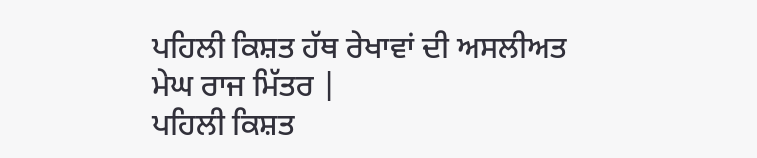ਪਹਿਲੀ ਕਿਸ਼ਤ ਹੱਥ ਰੇਖਾਵਾਂ ਦੀ ਅਸਲੀਅਤ
ਮੇਘ ਰਾਜ ਮਿੱਤਰ |
ਪਹਿਲੀ ਕਿਸ਼ਤ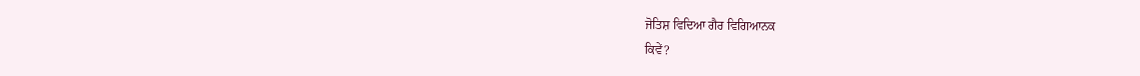ਜੋਤਿਸ਼ ਵਿਦਿਆ ਗੈਰ ਵਿਗਿਆਨਕ
ਕਿਵੇਂ?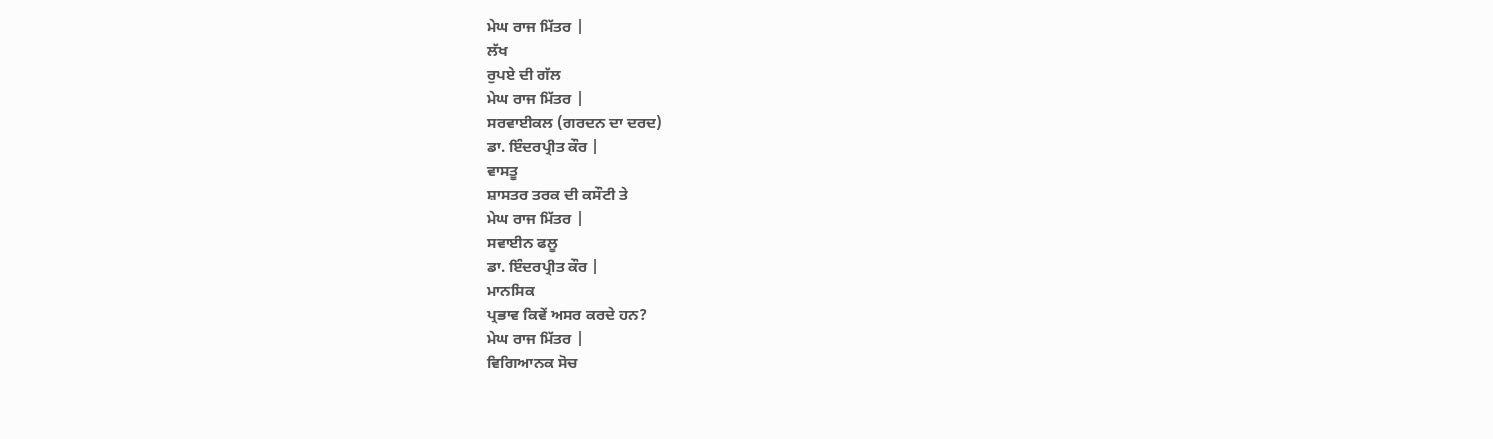ਮੇਘ ਰਾਜ ਮਿੱਤਰ |
ਲੱਖ
ਰੁਪਏ ਦੀ ਗੱਲ
ਮੇਘ ਰਾਜ ਮਿੱਤਰ |
ਸਰਵਾਈਕਲ (ਗਰਦਨ ਦਾ ਦਰਦ)
ਡਾ. ਇੰਦਰਪ੍ਰੀਤ ਕੌਰ |
ਵਾਸਤੂ
ਸ਼ਾਸਤਰ ਤਰਕ ਦੀ ਕਸੌਟੀ ਤੇ
ਮੇਘ ਰਾਜ ਮਿੱਤਰ |
ਸਵਾਈਨ ਫਲੂ
ਡਾ. ਇੰਦਰਪ੍ਰੀਤ ਕੌਰ |
ਮਾਨਸਿਕ
ਪ੍ਰਭਾਵ ਕਿਵੇਂ ਅਸਰ ਕਰਦੇ ਹਨ?
ਮੇਘ ਰਾਜ ਮਿੱਤਰ |
ਵਿਗਿਆਨਕ ਸੋਚ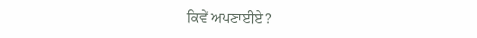ਕਿਵੇਂ ਅਪਣਾਈਏ?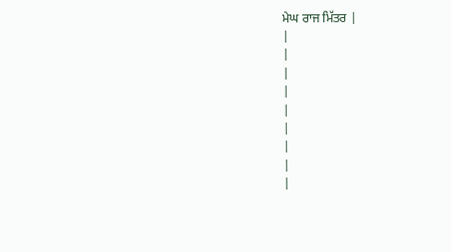ਮੇਘ ਰਾਜ ਮਿੱਤਰ |
|
|
|
|
|
|
|
|
|